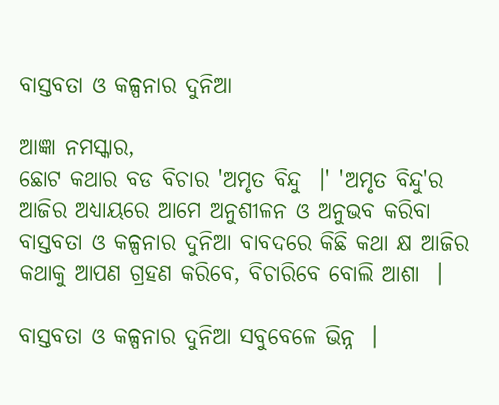ବାସ୍ତବତା ଓ କଳ୍ପନାର ଦୁନିଆ

ଆଜ୍ଞା ନମସ୍କାର,
ଛୋଟ କଥାର ବଡ ବିଚାର 'ଅମୃତ ବିନ୍ଦୁ  ।' 'ଅମୃତ ବିନ୍ଦୁ'ର ଆଜିର ଅଧ୍ୟାୟରେ ଆମେ ଅନୁଶୀଳନ ଓ ଅନୁଭବ କରିବା ବାସ୍ତବତା ଓ କଳ୍ପନାର ଦୁନିଆ ବାବଦରେ କିଛି କଥା କ୍ଷ ଆଜିର କଥାକୁ ଆପଣ ଗ୍ରହଣ କରିବେ, ବିଚାରିବେ ବୋଲି ଆଶା  ।

ବାସ୍ତବତା ଓ କଳ୍ପନାର ଦୁନିଆ ସବୁବେଳେ ଭିନ୍ନ  ।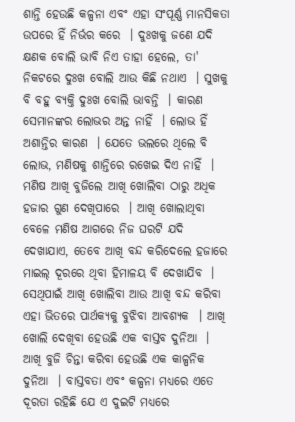ଶାନ୍ତି ହେଉଛି କଳ୍ପନା ଏବଂ ଏହା ସଂପୂର୍ଣ୍ଣ ମାନସିକତା ଉପରେ ହିଁ ନିର୍ଭର କରେ  । ଦୁଃଖକୁ ଜଣେ ଯଦି କ୍ଷଣକ ବୋଲି ଭାବି ନିଏ ତାହା ହେଲେ, ତା' ନିକଟରେ ଦୁଃଖ ବୋଲି ଆଉ କିଛି ନଥାଏ  । ସୁଖକୁ ବି ବହୁ ବ୍ୟକ୍ତି ଦୁଃଖ ବୋଲି ଭାବନ୍ତି  । କାରଣ ସେମାନଙ୍କର ଲୋଭର ଅନ୍ତ ନାହିଁ  । ଲୋଭ ହିଁ ଅଶାନ୍ତିର କାରଣ  । ଯେତେ ଭଲରେ ଥିଲେ ବି ଲୋଭ, ମଣିଷକୁ ଶାନ୍ତିରେ ରଖେଇ ଦିଏ ନାହିଁ  । ମଣିଷ ଆଖି ବୁଜିଲେ ଆଖି ଖୋଲିବା ଠାରୁ ଅଧିକ ହଜାର ଗୁଣ ଦେଖିପାରେ  । ଆଖି ଖୋଲାଥିବା ବେଳେ ମଣିଷ ଆଗରେ ନିଜ ଘରଟି ଯଦି ଦେଖାଯାଏ, ତେବେ ଆଖି ବନ୍ଦ କରିଦେଲେ ହଜାରେ ମାଇଲ୍ ଦୂରରେ ଥିବା ହିମାଳୟ ବି ଦେଖାଯିବ  । ସେଥିପାଇଁ ଆଖି ଖୋଲିବା ଆଉ ଆଖି ବନ୍ଦ କରିବା ଏହା ଭିତରେ ପାର୍ଥକ୍ୟକୁ ବୁଝିବା ଆବଶ୍ୟକ  । ଆଖି ଖୋଲି ଦେଖିବା ହେଉଛି ଏକ ବାସ୍ତବ ଦୁନିଆ  । ଆଖି ବୁଜି ଚିନ୍ତା କରିବା ହେଉଛି ଏକ କାଳ୍ପନିକ ଦୁନିଆ  । ବାସ୍ତବତା ଏବଂ କଳ୍ପନା ମଧ୍ୟରେ ଏତେ ଦୂରତା ରହିଛି ଯେ ଏ ଦୁଇଟି ମଧ୍ୟରେ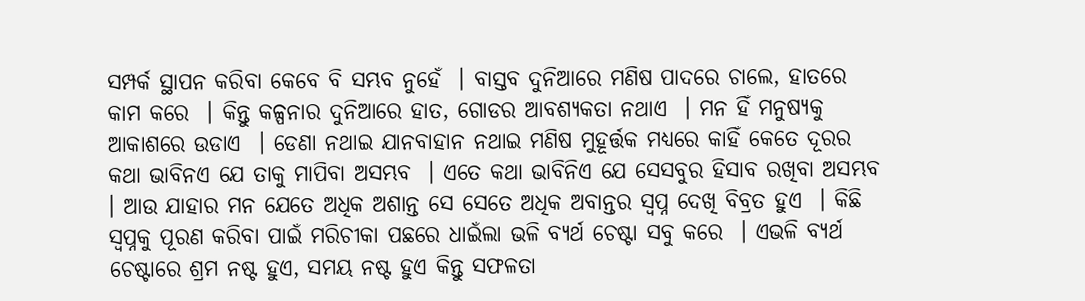ସମ୍ପର୍କ ସ୍ଥାପନ କରିବା କେବେ ବି ସମ୍ଭବ ନୁହେଁ  । ବାସ୍ତବ ଦୁନିଆରେ ମଣିଷ ପାଦରେ ଚାଲେ, ହାତରେ କାମ କରେ  । କିନ୍ତୁ କଳ୍ପନାର ଦୁନିଆରେ ହାତ, ଗୋଡର ଆବଶ୍ୟକତା ନଥାଏ  । ମନ ହିଁ ମନୁଷ୍ୟକୁ ଆକାଶରେ ଉଡାଏ  । ଡେଣା ନଥାଇ ଯାନବାହାନ ନଥାଇ ମଣିଷ ମୁହୂର୍ତ୍ତକ ମଧ୍ୟରେ କାହିଁ କେତେ ଦୂରର କଥା ଭାବିନଏ ଯେ ତାକୁ ମାପିବା ଅସମ୍ଭବ  । ଏତେ କଥା ଭାବିନିଏ ଯେ ସେସବୁର ହିସାବ ରଖିବା ଅସମ୍ଭବ  । ଆଉ ଯାହାର ମନ ଯେତେ ଅଧିକ ଅଶାନ୍ତ ସେ ସେତେ ଅଧିକ ଅବାନ୍ତର ସ୍ୱପ୍ନ ଦେଖି ବିବ୍ରତ ହୁଏ  । କିଛି ସ୍ୱପ୍ନକୁ ପୂରଣ କରିବା ପାଇଁ ମରିଚୀକା ପଛରେ ଧାଇଁଲା ଭଳି ବ୍ୟର୍ଥ ଚେଷ୍ଟା ସବୁ କରେ  । ଏଭଳି ବ୍ୟର୍ଥ ଚେଷ୍ଟାରେ ଶ୍ରମ ନଷ୍ଟ ହୁଏ, ସମୟ ନଷ୍ଟ ହୁଏ କିନ୍ତୁ ସଫଳତା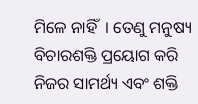ମିଳେ ନାହିଁ  । ତେଣୁ ମନୁଷ୍ୟ ବିଚାରଶକ୍ତି ପ୍ରୟୋଗ କରି ନିଜର ସାମର୍ଥ୍ୟ ଏବଂ ଶକ୍ତି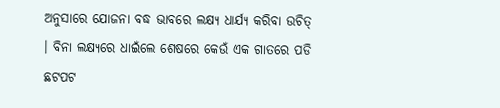ଅନୁସାରେ ଯୋଜନା ବଦ୍ଧ ଭାବରେ ଲକ୍ଷ୍ୟ ଧାର୍ଯ୍ୟ କରିବା ଉଚିତ୍  । ବିନା ଲକ୍ଷ୍ୟରେ ଧାଇଁଲେ ଶେଷରେ କେଉଁ ଏକ ଗାତରେ ପଡି ଛଟପଟ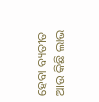ହେବା ବ୍ୟତୀତ ଆଉ କିଛି ଲାଭ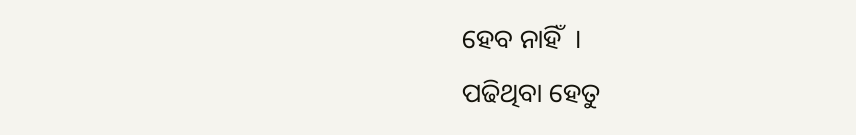ହେବ ନାହିଁ  ।
ପଢିଥିବା ହେତୁ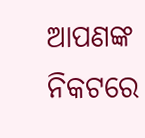ଆପଣଙ୍କ ନିକଟରେ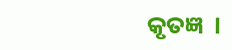କୃତଜ୍ଞ  ।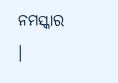ନମସ୍କାର  ।